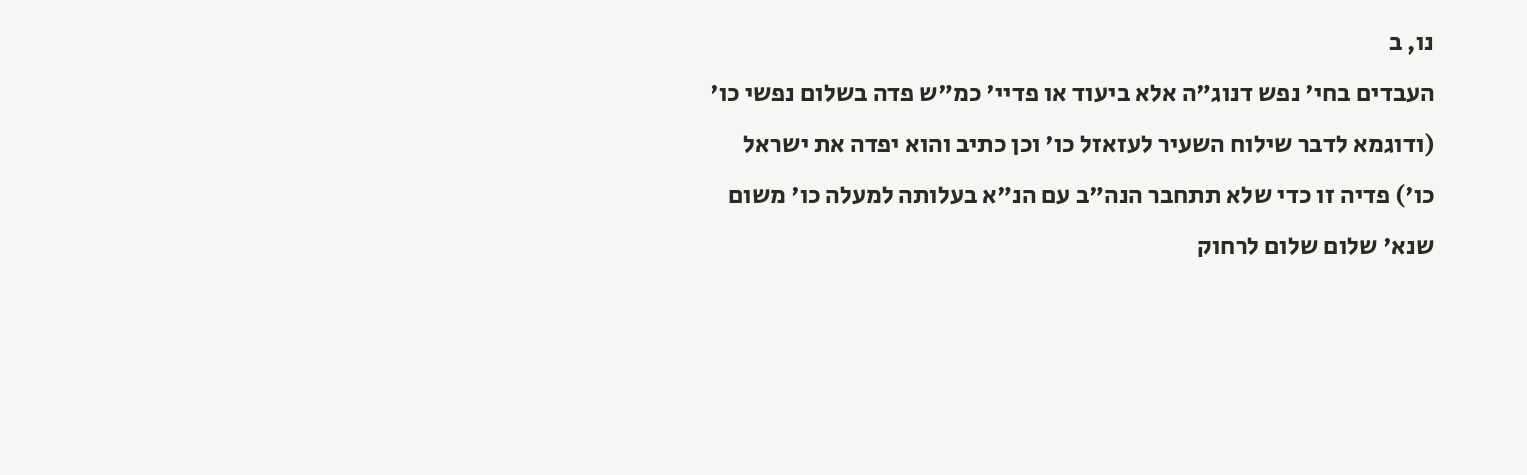נו, ב
העבדים בחי' נפש דנוג"ה אלא ביעוד או פדיי' כמ"ש פדה בשלום נפשי כו' (ודוגמא לדבר שילוח השעיר לעזאזל כו' וכן כתיב והוא יפדה את ישראל כו') פדיה זו כדי שלא תתחבר הנה"ב עם הנ"א בעלותה למעלה כו' משום שנא' שלום שלום לרחוק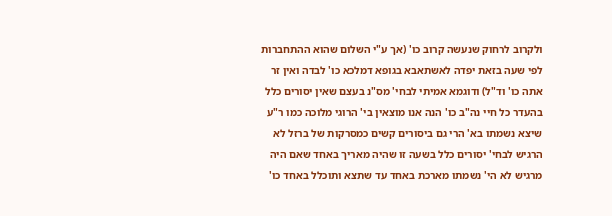ולקרוב לרחוק שנעשה קרוב כו' (אך ע"י השלום שהוא ההתחברות לפי שעה בזאת יפדה לאשתאבא בגופא דמלכא כו' לבדה ואין זר אתה כו' וד"ל) ודוגמא אמיתי לבחי' מס"נ בעצם שאין יסורים כלל בהעדר כל חיי נה"ב כו' הנה אנו מוצאין בי' הרוגי מלוכה כמו ר"ע שיצא נשמתו בא' הרי גם ביסורים קשים כמסרקות של ברזל לא הרגיש לבחי' יסורים כלל בשעה זו שהיה מאריך באחד שאם היה מרגיש לא הי' נשמתו מארכת באחד עד שתצא ותוכלל באחד כו'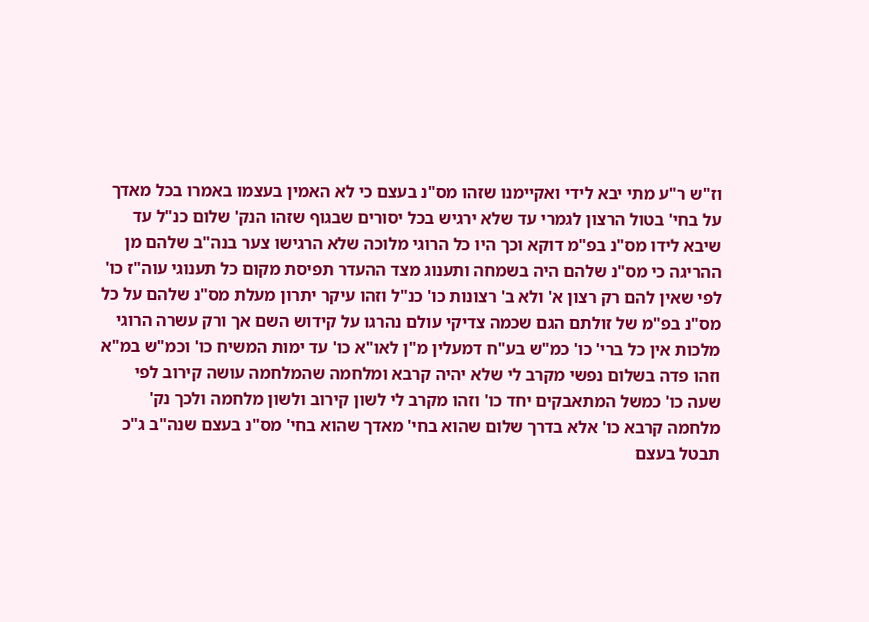וז"ש ר"ע מתי יבא לידי ואקיימנו שזהו מס"נ בעצם כי לא האמין בעצמו באמרו בכל מאדך על בחי' בטול הרצון לגמרי עד שלא ירגיש בכל יסורים שבגוף שזהו הנק' שלום כנ"ל עד שיבא לידו מס"נ בפ"מ דוקא וכך היו כל הרוגי מלוכה שלא הרגישו צער בנה"ב שלהם מן ההריגה כי מס"נ שלהם היה בשמחה ותענוג מצד ההעדר תפיסת מקום כל תענוגי עוה"ז כו' לפי שאין להם רק רצון א' ולא ב' רצונות כו' כנ"ל וזהו עיקר יתרון מעלת מס"נ שלהם על כל מס"נ בפ"מ של זולתם הגם שכמה צדיקי עולם נהרגו על קידוש השם אך ורק עשרה הרוגי מלכות אין כל ברי' כו' כמ"ש בע"ח דמעלין מ"ן לאו"א כו' עד ימות המשיח כו' וכמ"ש במ"א וזהו פדה בשלום נפשי מקרב לי שלא יהיה קרבא ומלחמה שהמלחמה עושה קירוב לפי שעה כו' כמשל המתאבקים יחד כו' וזהו מקרב לי לשון קירוב ולשון מלחמה ולכך נק' מלחמה קרבא כו' אלא בדרך שלום שהוא בחי' מאדך שהוא בחי' מס"נ בעצם שנה"ב ג"כ תבטל בעצם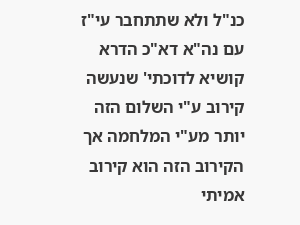כנ"ל ולא שתתחבר עי"ז עם נה"א דא"כ הדרא קושיא לדוכתי' שנעשה קירוב ע"י השלום הזה יותר מע"י המלחמה אך הקירוב הזה הוא קירוב אמיתי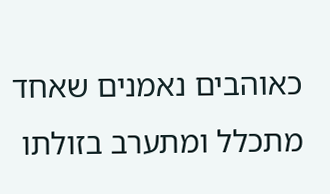כאוהבים נאמנים שאחד מתכלל ומתערב בזולתו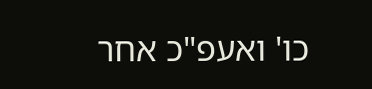כו' ואעפ"כ אחר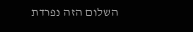השלום הזה נפרדת